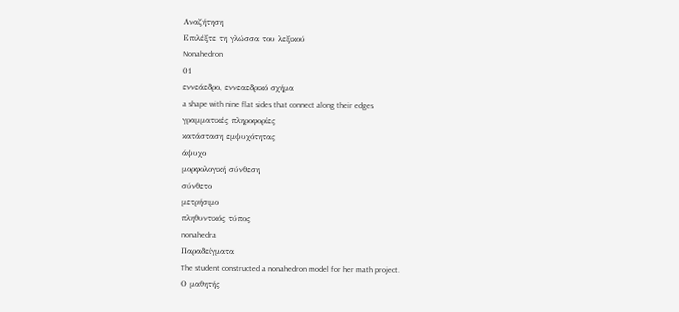Αναζήτηση
Επιλέξτε τη γλώσσα του λεξικού
Nonahedron
01
εννεάεδρο, εννεαεδρικό σχήμα
a shape with nine flat sides that connect along their edges
γραμματικές πληροφορίες
κατάσταση εμψυχότητας
άψυχο
μορφολογική σύνθεση
σύνθετο
μετρήσιμο
πληθυντικός τύπος
nonahedra
Παραδείγματα
The student constructed a nonahedron model for her math project.
Ο μαθητής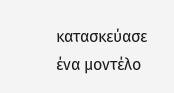κατασκεύασε ένα μοντέλο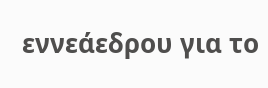εννεάεδρου για το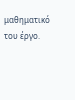μαθηματικό του έργο.